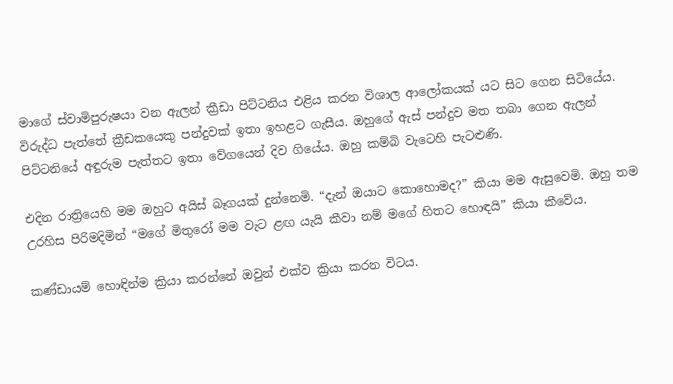මාගේ ස්වාමිපුරුෂයා වන ඇලන් ක්‍රීඩා පිට්ටනිය එළිය කරන විශාල ආලෝකයක් යට සිට ගෙන සිටියේය. විරුද්ධ පැත්තේ ක්‍රීඩකයෙකු පන්දුවක් ඉතා ඉහළට ගැසීය. ඔහුගේ ඇස් පන්දුව මත තබා ගෙන ඇලන් පිට්ටනියේ අඳුරුම පැත්තට ඉතා වේගයෙන් දිව ගියේය. ඔහු කම්බි වැටෙහි පැටළුණි.

එදින රාත්‍රියෙහි මම ඔහුට අයිස් බෑගයක් දුන්නෙමි. “දැන් ඔයාට කොහොමද?” කියා මම ඇසුවෙමි. ඔහු තම උරහිස පිරිමදිමින් “මගේ මිතුරෝ මම වැට ළඟ යැයි කීවා නම් මගේ හිතට හොඳයි” කියා කීවේය.

කණ්ඩායම් හොඳින්ම ක්‍රියා කරන්නේ ඔවුන් එක්ව ක්‍රියා කරන විටය.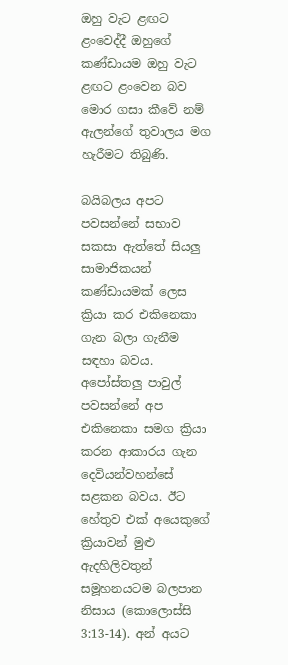ඔහු වැට ළඟට ළංවෙද්දී ඔහුගේ කණ්ඩායම ඔහු වැට ළඟට ළංවෙන බව මොර ගසා කීවේ නම් ඇලන්ගේ තුවාලය මග හැරීමට තිබුණි.

බයිබලය අපට පවසන්නේ සභාව සකසා ඇත්තේ සියලු සාමාජිකයන් කණ්ඩායමක් ලෙස ක්‍රියා කර එකිනෙකා ගැන බලා ගැනීම සඳහා බවය. අපෝස්තලු පාවුල් පවසන්නේ අප එකිනෙකා සමග ක්‍රියා කරන ආකාරය ගැන දෙවියන්වහන්සේ සළකන බවය. ඊට හේතුව එක් අයෙකුගේ ක්‍රියාවන් මුළු ඇදහිලිවතුන් සමූහනයටම බලපාන නිසාය (කොලොස්සි 3:13-14). අන් අයට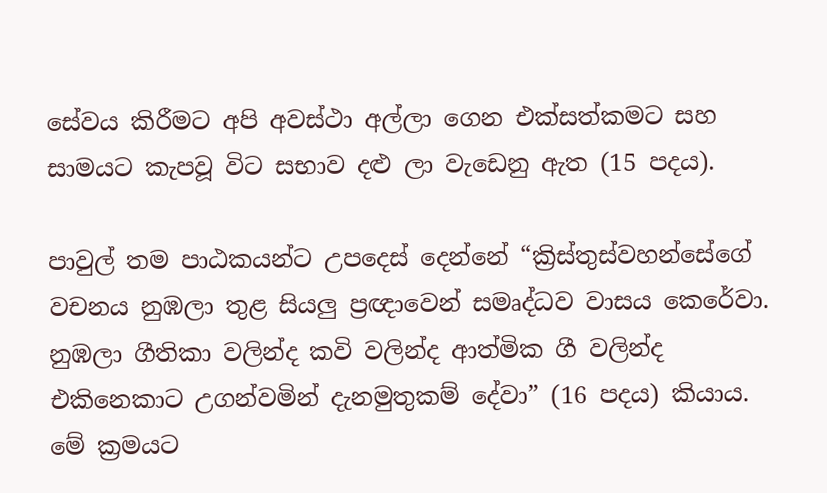සේවය කිරීමට අපි අවස්ථා අල්ලා ගෙන එක්සත්කමට සහ සාමයට කැපවූ විට සභාව දළු ලා වැඩෙනු ඇත (15 පදය).

පාවුල් තම පාඨකයන්ට උපදෙස් දෙන්නේ “ක්‍රිස්තුස්වහන්සේගේ වචනය නුඹලා තුළ සියලු ප්‍රඥාවෙන් සමෘද්ධව වාසය කෙරේවා. නුඹලා ගීතිකා වලින්ද කවි වලින්ද ආත්මික ගී වලින්ද එකිනෙකාට උගන්වමින් දැනමුතුකම් දේවා” (16 පදය) කියාය. මේ ක්‍රමයට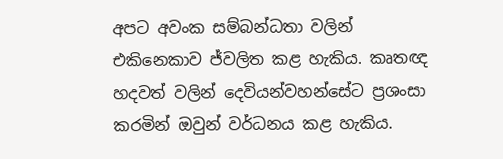අපට අවංක සම්බන්ධතා වලින් එකිනෙකාව ජ්වලිත කළ හැකිය. කෘතඥ හදවත් වලින් දෙවියන්වහන්සේට ප්‍රශංසා කරමින් ඔවුන් වර්ධනය කළ හැකිය.